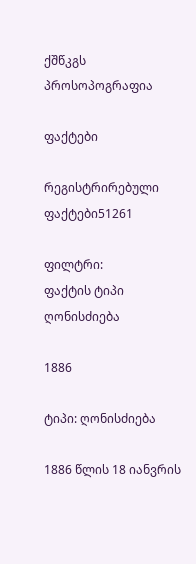ქშწკგს პროსოპოგრაფია

ფაქტები

რეგისტრირებული ფაქტები51261

ფილტრი:
ფაქტის ტიპი ღონისძიება

1886

ტიპი: ღონისძიება

1886 წლის 18 იანვრის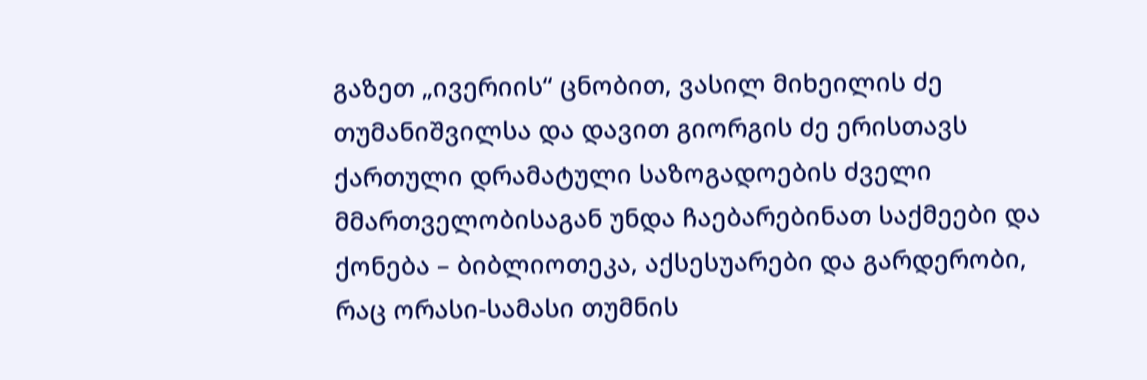გაზეთ „ივერიის“ ცნობით, ვასილ მიხეილის ძე თუმანიშვილსა და დავით გიორგის ძე ერისთავს ქართული დრამატული საზოგადოების ძველი მმართველობისაგან უნდა ჩაებარებინათ საქმეები და ქონება – ბიბლიოთეკა, აქსესუარები და გარდერობი, რაც ორასი-სამასი თუმნის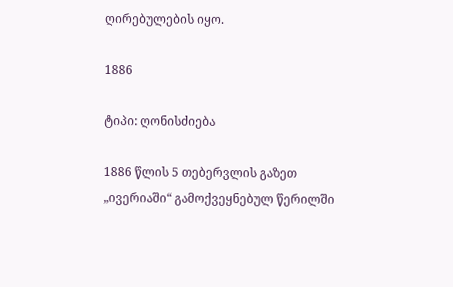ღირებულების იყო.

1886

ტიპი: ღონისძიება

1886 წლის 5 თებერვლის გაზეთ „ივერიაში“ გამოქვეყნებულ წერილში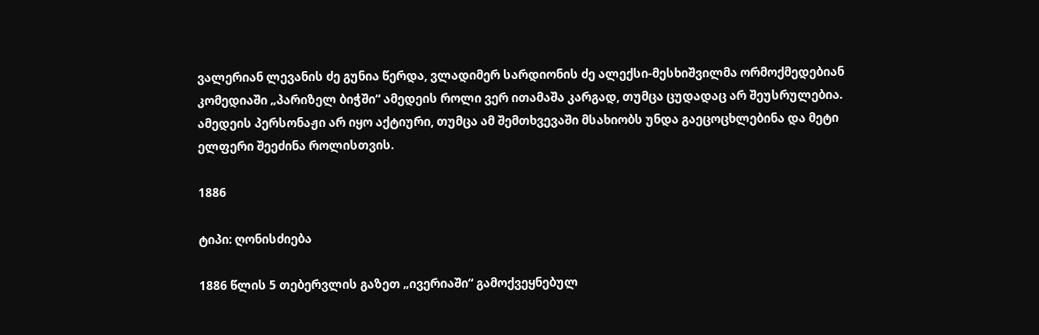ვალერიან ლევანის ძე გუნია წერდა, ვლადიმერ სარდიონის ძე ალექსი-მესხიშვილმა ორმოქმედებიან კომედიაში „პარიზელ ბიჭში“ ამედეის როლი ვერ ითამაშა კარგად, თუმცა ცუდადაც არ შეუსრულებია. ამედეის პერსონაჟი არ იყო აქტიური, თუმცა ამ შემთხვევაში მსახიობს უნდა გაეცოცხლებინა და მეტი ელფერი შეეძინა როლისთვის.

1886

ტიპი: ღონისძიება

1886 წლის 5 თებერვლის გაზეთ „ივერიაში“ გამოქვეყნებულ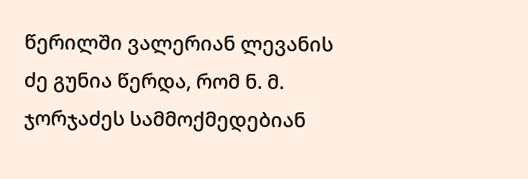წერილში ვალერიან ლევანის ძე გუნია წერდა, რომ ნ. მ. ჯორჯაძეს სამმოქმედებიან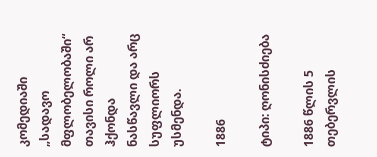კომედიაში „სადავო მფლობელობაში“ თავისი როლი არ ჰქონდა ნასწავლი და არც სუფლიორს უსმენდა.

1886

ტიპი: ღონისძიება

1886 წლის 5 თებერვლის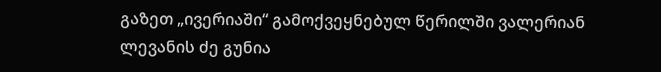გაზეთ „ივერიაში“ გამოქვეყნებულ წერილში ვალერიან ლევანის ძე გუნია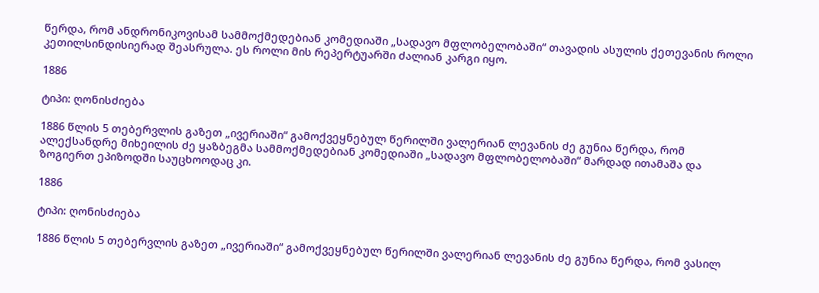წერდა, რომ ანდრონიკოვისამ სამმოქმედებიან კომედიაში „სადავო მფლობელობაში“ თავადის ასულის ქეთევანის როლი კეთილსინდისიერად შეასრულა. ეს როლი მის რეპერტუარში ძალიან კარგი იყო.

1886

ტიპი: ღონისძიება

1886 წლის 5 თებერვლის გაზეთ „ივერიაში“ გამოქვეყნებულ წერილში ვალერიან ლევანის ძე გუნია წერდა, რომ ალექსანდრე მიხეილის ძე ყაზბეგმა სამმოქმედებიან კომედიაში „სადავო მფლობელობაში“ მარდად ითამაშა და ზოგიერთ ეპიზოდში საუცხოოდაც კი.

1886

ტიპი: ღონისძიება

1886 წლის 5 თებერვლის გაზეთ „ივერიაში“ გამოქვეყნებულ წერილში ვალერიან ლევანის ძე გუნია წერდა, რომ ვასილ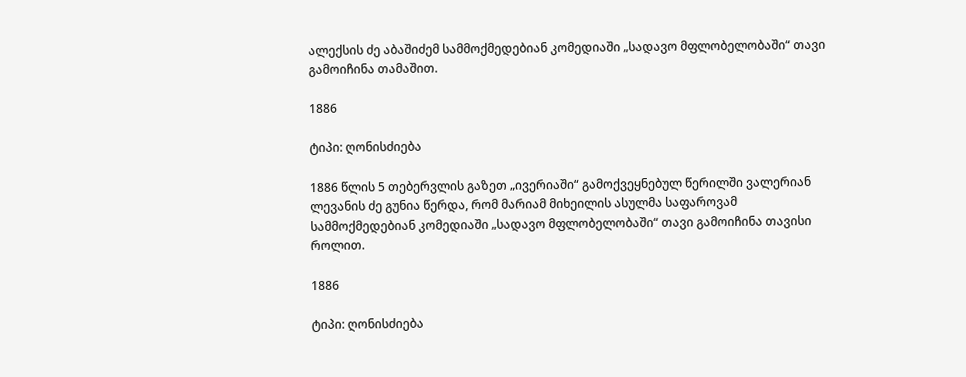ალექსის ძე აბაშიძემ სამმოქმედებიან კომედიაში „სადავო მფლობელობაში“ თავი გამოიჩინა თამაშით.

1886

ტიპი: ღონისძიება

1886 წლის 5 თებერვლის გაზეთ „ივერიაში“ გამოქვეყნებულ წერილში ვალერიან ლევანის ძე გუნია წერდა, რომ მარიამ მიხეილის ასულმა საფაროვამ სამმოქმედებიან კომედიაში „სადავო მფლობელობაში“ თავი გამოიჩინა თავისი როლით.

1886

ტიპი: ღონისძიება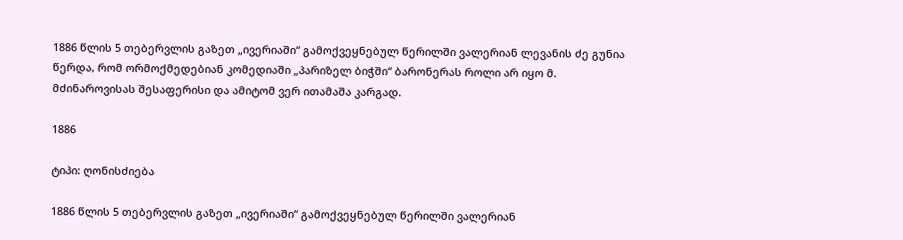1886 წლის 5 თებერვლის გაზეთ „ივერიაში“ გამოქვეყნებულ წერილში ვალერიან ლევანის ძე გუნია წერდა, რომ ორმოქმედებიან კომედიაში „პარიზელ ბიჭში“ ბარონერას როლი არ იყო მ. მძინაროვისას შესაფერისი და ამიტომ ვერ ითამაშა კარგად.

1886

ტიპი: ღონისძიება

1886 წლის 5 თებერვლის გაზეთ „ივერიაში“ გამოქვეყნებულ წერილში ვალერიან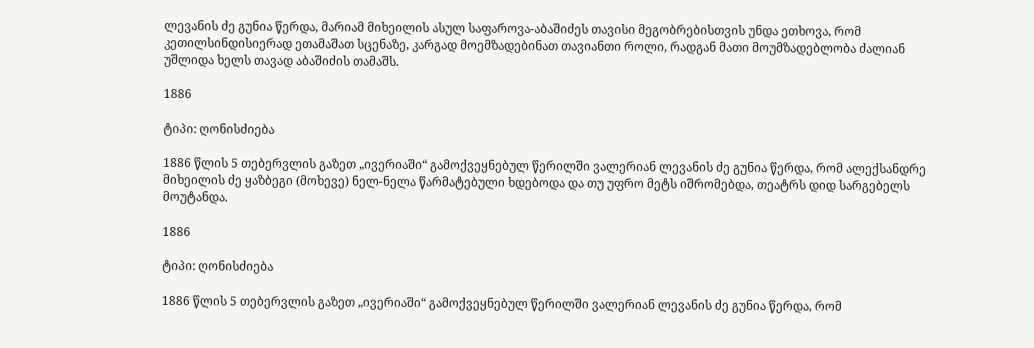ლევანის ძე გუნია წერდა, მარიამ მიხეილის ასულ საფაროვა-აბაშიძეს თავისი მეგობრებისთვის უნდა ეთხოვა, რომ კეთილსინდისიერად ეთამაშათ სცენაზე, კარგად მოემზადებინათ თავიანთი როლი, რადგან მათი მოუმზადებლობა ძალიან უშლიდა ხელს თავად აბაშიძის თამაშს.

1886

ტიპი: ღონისძიება

1886 წლის 5 თებერვლის გაზეთ „ივერიაში“ გამოქვეყნებულ წერილში ვალერიან ლევანის ძე გუნია წერდა, რომ ალექსანდრე მიხეილის ძე ყაზბეგი (მოხევე) ნელ-ნელა წარმატებული ხდებოდა და თუ უფრო მეტს იშრომებდა, თეატრს დიდ სარგებელს მოუტანდა.

1886

ტიპი: ღონისძიება

1886 წლის 5 თებერვლის გაზეთ „ივერიაში“ გამოქვეყნებულ წერილში ვალერიან ლევანის ძე გუნია წერდა, რომ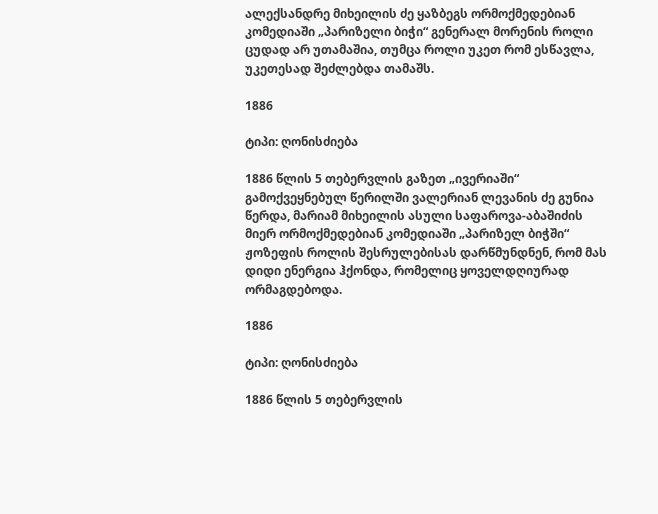ალექსანდრე მიხეილის ძე ყაზბეგს ორმოქმედებიან კომედიაში „პარიზელი ბიჭი“ გენერალ მორენის როლი ცუდად არ უთამაშია, თუმცა როლი უკეთ რომ ესწავლა, უკეთესად შეძლებდა თამაშს.

1886

ტიპი: ღონისძიება

1886 წლის 5 თებერვლის გაზეთ „ივერიაში“ გამოქვეყნებულ წერილში ვალერიან ლევანის ძე გუნია წერდა, მარიამ მიხეილის ასული საფაროვა-აბაშიძის მიერ ორმოქმედებიან კომედიაში „პარიზელ ბიჭში“ ჟოზეფის როლის შესრულებისას დარწმუნდნენ, რომ მას დიდი ენერგია ჰქონდა, რომელიც ყოველდღიურად ორმაგდებოდა.

1886

ტიპი: ღონისძიება

1886 წლის 5 თებერვლის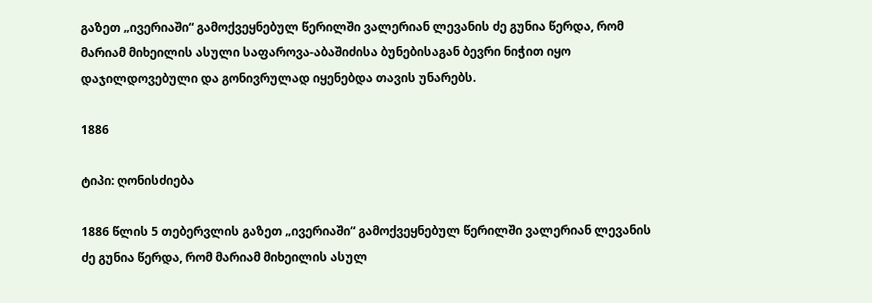გაზეთ „ივერიაში“ გამოქვეყნებულ წერილში ვალერიან ლევანის ძე გუნია წერდა, რომ მარიამ მიხეილის ასული საფაროვა-აბაშიძისა ბუნებისაგან ბევრი ნიჭით იყო დაჯილდოვებული და გონივრულად იყენებდა თავის უნარებს.

1886

ტიპი: ღონისძიება

1886 წლის 5 თებერვლის გაზეთ „ივერიაში“ გამოქვეყნებულ წერილში ვალერიან ლევანის ძე გუნია წერდა, რომ მარიამ მიხეილის ასულ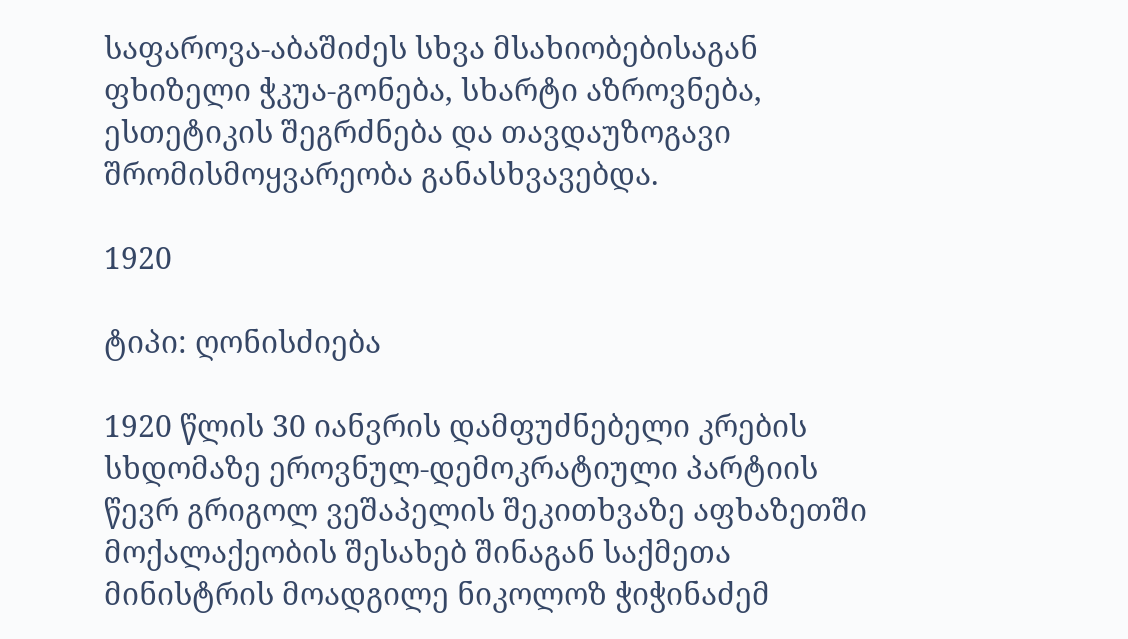საფაროვა-აბაშიძეს სხვა მსახიობებისაგან ფხიზელი ჭკუა-გონება, სხარტი აზროვნება, ესთეტიკის შეგრძნება და თავდაუზოგავი შრომისმოყვარეობა განასხვავებდა.

1920

ტიპი: ღონისძიება

1920 წლის 30 იანვრის დამფუძნებელი კრების სხდომაზე ეროვნულ-დემოკრატიული პარტიის წევრ გრიგოლ ვეშაპელის შეკითხვაზე აფხაზეთში მოქალაქეობის შესახებ შინაგან საქმეთა მინისტრის მოადგილე ნიკოლოზ ჭიჭინაძემ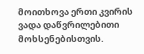მოითხოვა ერთი კვირის ვადა დაწვრილებითი მოხსენებისთვის.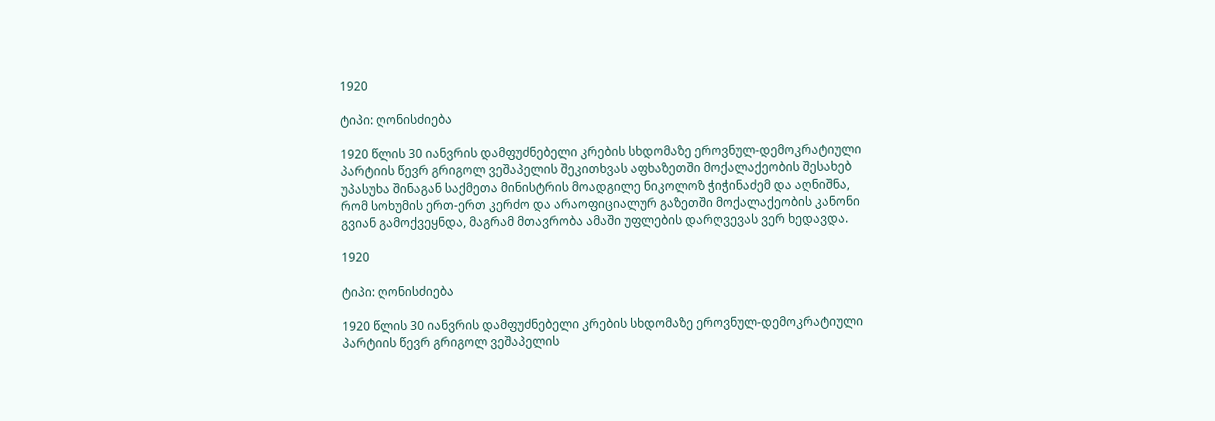1920

ტიპი: ღონისძიება

1920 წლის 30 იანვრის დამფუძნებელი კრების სხდომაზე ეროვნულ-დემოკრატიული პარტიის წევრ გრიგოლ ვეშაპელის შეკითხვას აფხაზეთში მოქალაქეობის შესახებ უპასუხა შინაგან საქმეთა მინისტრის მოადგილე ნიკოლოზ ჭიჭინაძემ და აღნიშნა, რომ სოხუმის ერთ-ერთ კერძო და არაოფიციალურ გაზეთში მოქალაქეობის კანონი გვიან გამოქვეყნდა, მაგრამ მთავრობა ამაში უფლების დარღვევას ვერ ხედავდა.

1920

ტიპი: ღონისძიება

1920 წლის 30 იანვრის დამფუძნებელი კრების სხდომაზე ეროვნულ-დემოკრატიული პარტიის წევრ გრიგოლ ვეშაპელის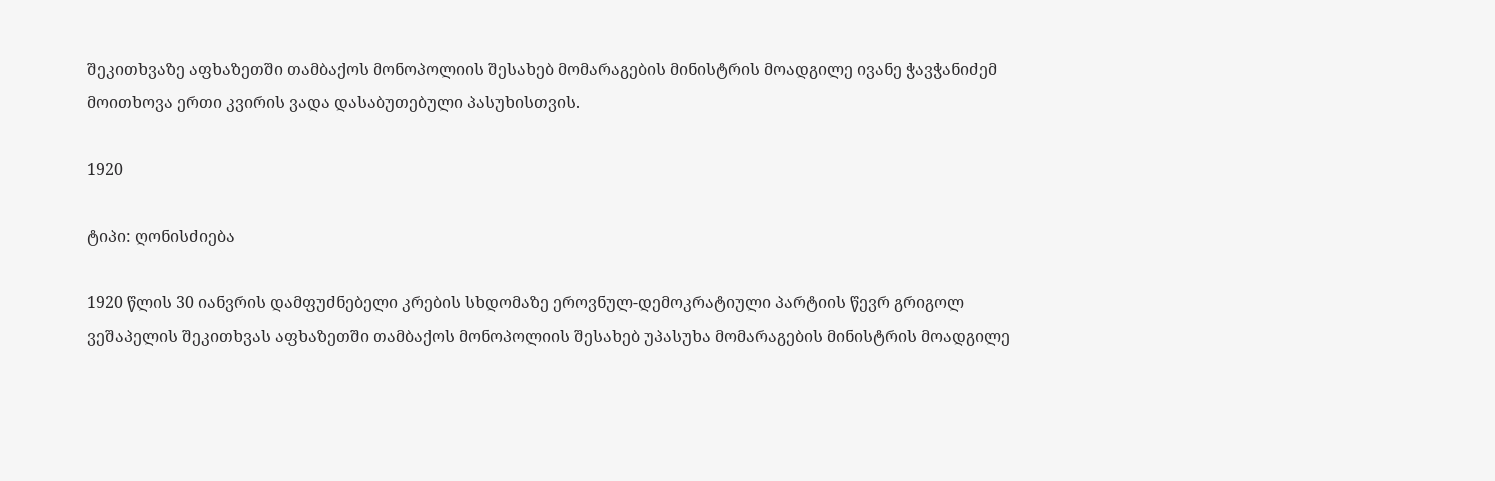შეკითხვაზე აფხაზეთში თამბაქოს მონოპოლიის შესახებ მომარაგების მინისტრის მოადგილე ივანე ჭავჭანიძემ მოითხოვა ერთი კვირის ვადა დასაბუთებული პასუხისთვის.

1920

ტიპი: ღონისძიება

1920 წლის 30 იანვრის დამფუძნებელი კრების სხდომაზე ეროვნულ-დემოკრატიული პარტიის წევრ გრიგოლ ვეშაპელის შეკითხვას აფხაზეთში თამბაქოს მონოპოლიის შესახებ უპასუხა მომარაგების მინისტრის მოადგილე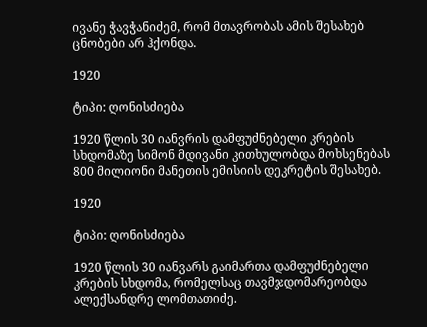ივანე ჭავჭანიძემ, რომ მთავრობას ამის შესახებ ცნობები არ ჰქონდა.

1920

ტიპი: ღონისძიება

1920 წლის 30 იანვრის დამფუძნებელი კრების სხდომაზე სიმონ მდივანი კითხულობდა მოხსენებას 800 მილიონი მანეთის ემისიის დეკრეტის შესახებ.

1920

ტიპი: ღონისძიება

1920 წლის 30 იანვარს გაიმართა დამფუძნებელი კრების სხდომა, რომელსაც თავმჯდომარეობდა ალექსანდრე ლომთათიძე.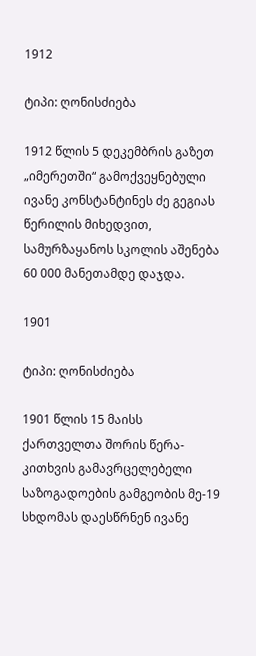1912

ტიპი: ღონისძიება

1912 წლის 5 დეკემბრის გაზეთ „იმერეთში“ გამოქვეყნებული ივანე კონსტანტინეს ძე გეგიას წერილის მიხედვით, სამურზაყანოს სკოლის აშენება 60 000 მანეთამდე დაჯდა.

1901

ტიპი: ღონისძიება

1901 წლის 15 მაისს ქართველთა შორის წერა-კითხვის გამავრცელებელი საზოგადოების გამგეობის მე-19 სხდომას დაესწრნენ ივანე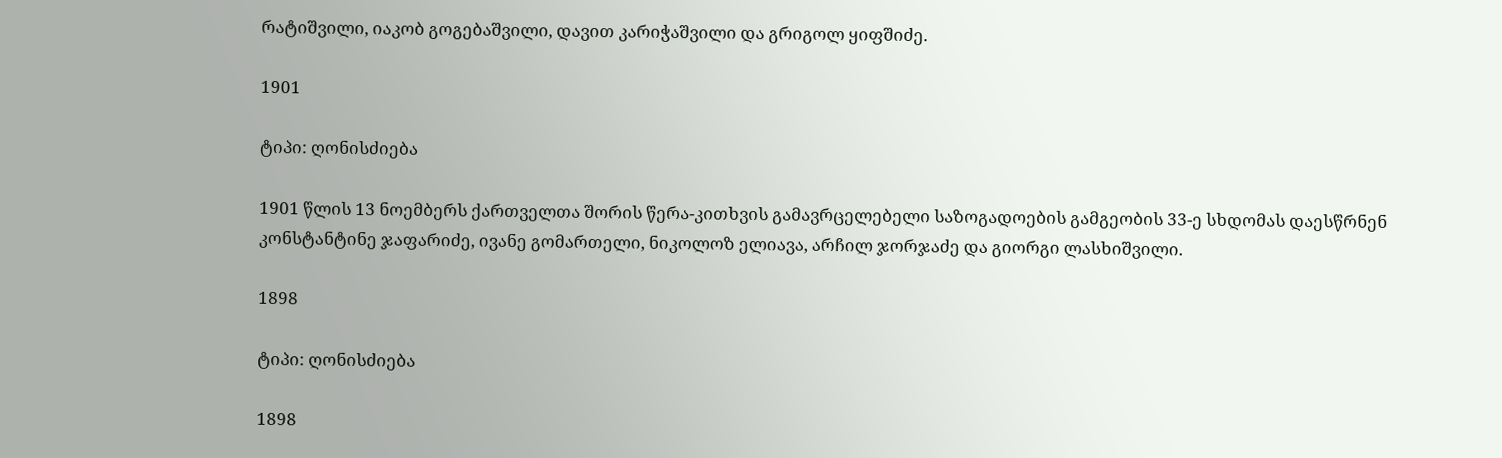რატიშვილი, იაკობ გოგებაშვილი, დავით კარიჭაშვილი და გრიგოლ ყიფშიძე.

1901

ტიპი: ღონისძიება

1901 წლის 13 ნოემბერს ქართველთა შორის წერა-კითხვის გამავრცელებელი საზოგადოების გამგეობის 33-ე სხდომას დაესწრნენ კონსტანტინე ჯაფარიძე, ივანე გომართელი, ნიკოლოზ ელიავა, არჩილ ჯორჯაძე და გიორგი ლასხიშვილი.

1898

ტიპი: ღონისძიება

1898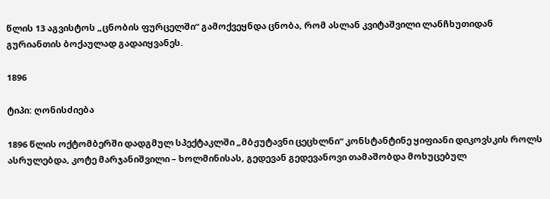წლის 13 აგვისტოს „ცნობის ფურცელში“ გამოქვეყნდა ცნობა, რომ ასლან კვიტაშვილი ლანჩხუთიდან გურიანთის ბოქაულად გადაიყვანეს.

1896

ტიპი: ღონისძიება

1896 წლის ოქტომბერში დადგმულ სპექტაკლში „მბჟუტავნი ცეცხლნი“ კონსტანტინე ყიფიანი დიკოვსკის როლს ასრულებდა, კოტე მარჯანიშვილი – ხოლმინისას, გედევან გედევანოვი თამაშობდა მოხუცებულ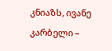კნიაზს, ივანე კარბელი –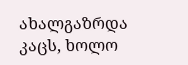ახალგაზრდა კაცს, ხოლო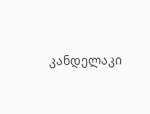კანდელაკი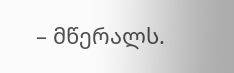– მწერალს.